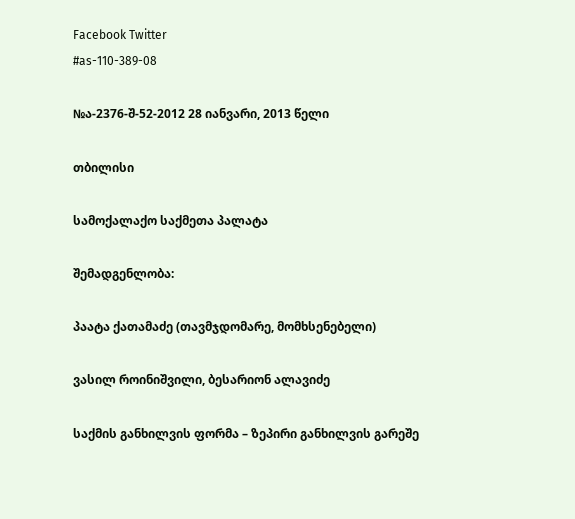Facebook Twitter
#as-110-389-08

№ა-2376-შ-52-2012 28 იანვარი, 2013 წელი

თბილისი

სამოქალაქო საქმეთა პალატა

შემადგენლობა:

პაატა ქათამაძე (თავმჯდომარე, მომხსენებელი)

ვასილ როინიშვილი, ბესარიონ ალავიძე

საქმის განხილვის ფორმა – ზეპირი განხილვის გარეშე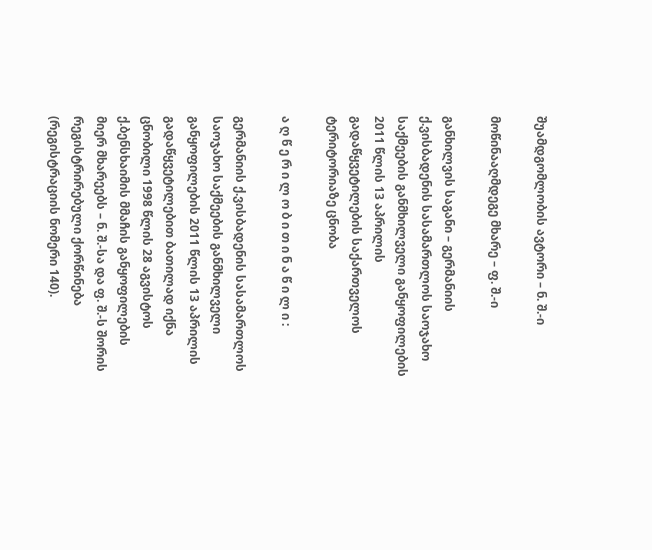შუამდგომლობის ავტორი – ნ. შ.-ი

მოწინააღმდეგე მხარე – ფ. შ.-ი

განხილვის საგანი – გერმანიის ქ.ვისბადენის სასამართლოს საოჯახო საქმეების განმხილველი განყოფილების 2011 წლის 13 აპრილის გადაწყვეტილების საქართველოს ტერიტორიაზე ცნობა

ა ღ წ ე რ ი ლ ო ბ ი თ ი ნ ა წ ი ლ ი :

გერმანიის ქ.ვისბადენის სასამართლოს საოჯახო საქმეების განმხილველი განყოფილების 2011 წლის 13 აპრილის გადაწყვეტილებით ბათილად იქნა ცნობილი 1998 წლის 28 აგვისტოს ქ.ბენსხაიმის მმაჩის განყოფილების მიერ მხარეებს – ნ. შ.-სა და ფ. შ.-ს შორის რეგისტრირებული ქორწინება (რეგისტრაციის ნომერი 140).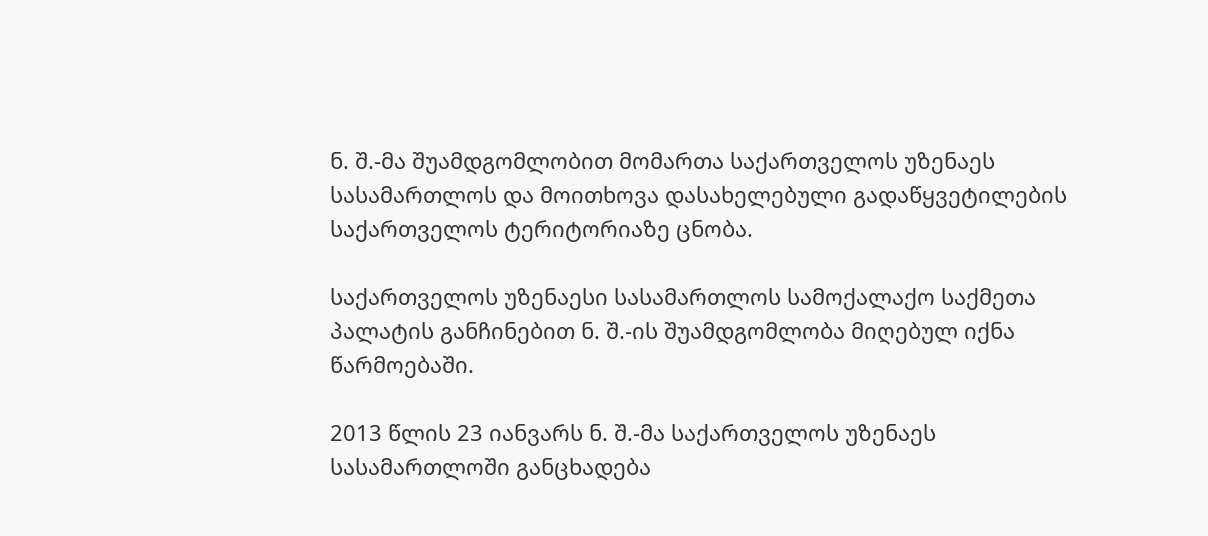ნ. შ.-მა შუამდგომლობით მომართა საქართველოს უზენაეს სასამართლოს და მოითხოვა დასახელებული გადაწყვეტილების საქართველოს ტერიტორიაზე ცნობა.

საქართველოს უზენაესი სასამართლოს სამოქალაქო საქმეთა პალატის განჩინებით ნ. შ.-ის შუამდგომლობა მიღებულ იქნა წარმოებაში.

2013 წლის 23 იანვარს ნ. შ.-მა საქართველოს უზენაეს სასამართლოში განცხადება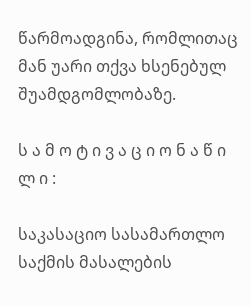წარმოადგინა, რომლითაც მან უარი თქვა ხსენებულ შუამდგომლობაზე.

ს ა მ ო ტ ი ვ ა ც ი ო ნ ა წ ი ლ ი :

საკასაციო სასამართლო საქმის მასალების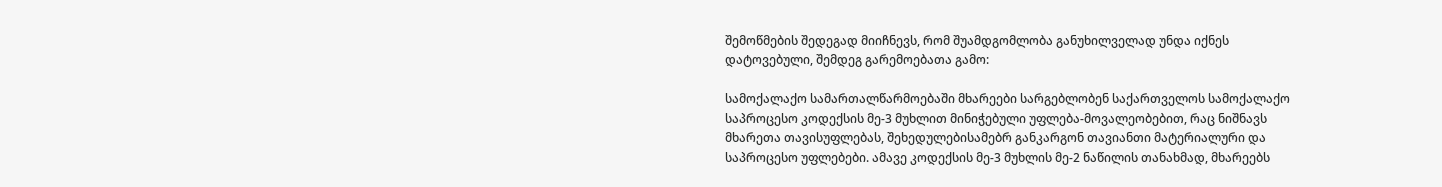შემოწმების შედეგად მიიჩნევს, რომ შუამდგომლობა განუხილველად უნდა იქნეს დატოვებული, შემდეგ გარემოებათა გამო:

სამოქალაქო სამართალწარმოებაში მხარეები სარგებლობენ საქართველოს სამოქალაქო საპროცესო კოდექსის მე-3 მუხლით მინიჭებული უფლება-მოვალეობებით, რაც ნიშნავს მხარეთა თავისუფლებას, შეხედულებისამებრ განკარგონ თავიანთი მატერიალური და საპროცესო უფლებები. ამავე კოდექსის მე-3 მუხლის მე-2 ნაწილის თანახმად, მხარეებს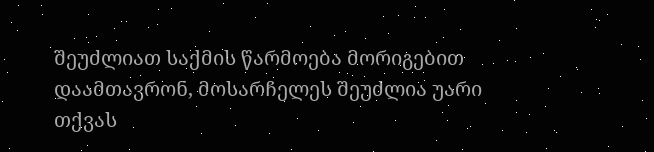შეუძლიათ საქმის წარმოება მორიგებით დაამთავრონ, მოსარჩელეს შეუძლია უარი თქვას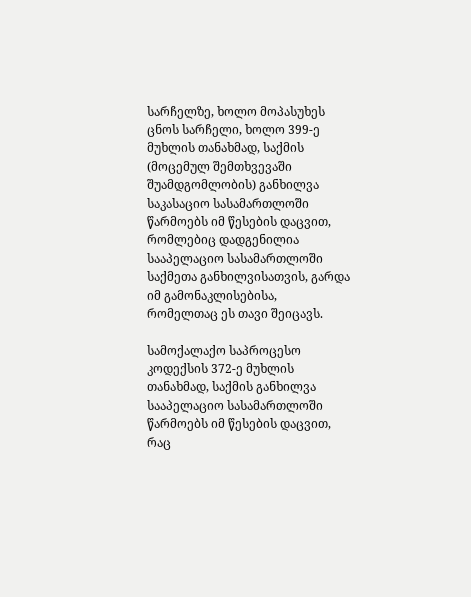სარჩელზე, ხოლო მოპასუხეს ცნოს სარჩელი, ხოლო 399-ე მუხლის თანახმად, საქმის (მოცემულ შემთხვევაში შუამდგომლობის) განხილვა საკასაციო სასამართლოში წარმოებს იმ წესების დაცვით, რომლებიც დადგენილია სააპელაციო სასამართლოში საქმეთა განხილვისათვის, გარდა იმ გამონაკლისებისა, რომელთაც ეს თავი შეიცავს.

სამოქალაქო საპროცესო კოდექსის 372-ე მუხლის თანახმად, საქმის განხილვა სააპელაციო სასამართლოში წარმოებს იმ წესების დაცვით, რაც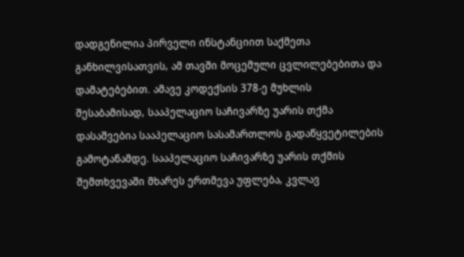დადგენილია პირველი ინსტანციით საქმეთა განხილვისათვის, ამ თავში მოცემული ცვლილებებითა და დამატებებით. ამავე კოდექსის 378-ე მუხლის შესაბამისად, სააპელაციო საჩივარზე უარის თქმა დასაშვებია სააპელაციო სასამართლოს გადაწყვეტილების გამოტანამდე. სააპელაციო საჩივარზე უარის თქმის შემთხვევაში მხარეს ერთმევა უფლება, კვლავ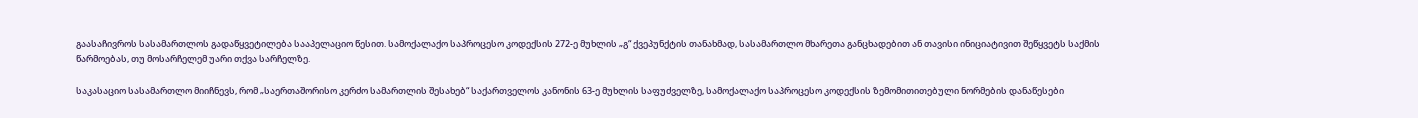გაასაჩივროს სასამართლოს გადაწყვეტილება სააპელაციო წესით. სამოქალაქო საპროცესო კოდექსის 272-ე მუხლის „გ“ ქვეპუნქტის თანახმად, სასამართლო მხარეთა განცხადებით ან თავისი ინიციატივით შეწყვეტს საქმის წარმოებას, თუ მოსარჩელემ უარი თქვა სარჩელზე.

საკასაციო სასამართლო მიიჩნევს, რომ „საერთაშორისო კერძო სამართლის შესახებ“ საქართველოს კანონის 63-ე მუხლის საფუძველზე, სამოქალაქო საპროცესო კოდექსის ზემომითითებული ნორმების დანაწესები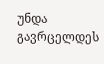უნდა გავრცელდეს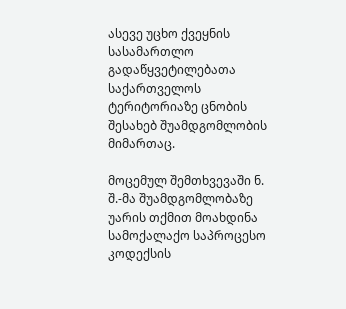ასევე უცხო ქვეყნის სასამართლო გადაწყვეტილებათა საქართველოს ტერიტორიაზე ცნობის შესახებ შუამდგომლობის მიმართაც.

მოცემულ შემთხვევაში ნ. შ.-მა შუამდგომლობაზე უარის თქმით მოახდინა სამოქალაქო საპროცესო კოდექსის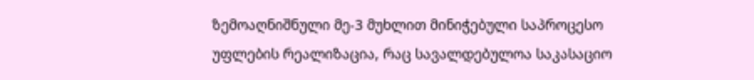ზემოაღნიშნული მე-3 მუხლით მინიჭებული საპროცესო უფლების რეალიზაცია, რაც სავალდებულოა საკასაციო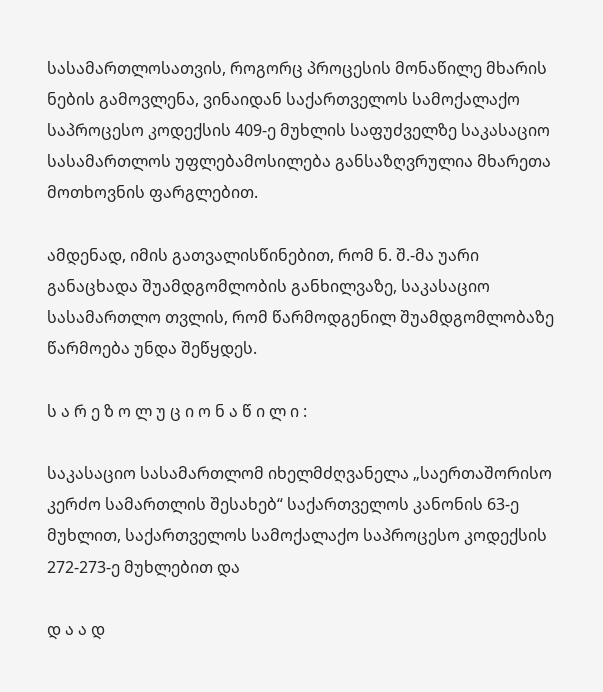სასამართლოსათვის, როგორც პროცესის მონაწილე მხარის ნების გამოვლენა, ვინაიდან საქართველოს სამოქალაქო საპროცესო კოდექსის 409-ე მუხლის საფუძველზე საკასაციო სასამართლოს უფლებამოსილება განსაზღვრულია მხარეთა მოთხოვნის ფარგლებით.

ამდენად, იმის გათვალისწინებით, რომ ნ. შ.-მა უარი განაცხადა შუამდგომლობის განხილვაზე, საკასაციო სასამართლო თვლის, რომ წარმოდგენილ შუამდგომლობაზე წარმოება უნდა შეწყდეს.

ს ა რ ე ზ ო ლ უ ც ი ო ნ ა წ ი ლ ი :

საკასაციო სასამართლომ იხელმძღვანელა „საერთაშორისო კერძო სამართლის შესახებ“ საქართველოს კანონის 63-ე მუხლით, საქართველოს სამოქალაქო საპროცესო კოდექსის 272-273-ე მუხლებით და

დ ა ა დ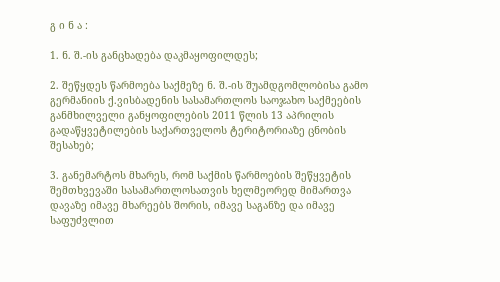გ ი ნ ა :

1. ნ. შ.-ის განცხადება დაკმაყოფილდეს;

2. შეწყდეს წარმოება საქმეზე ნ. შ.-ის შუამდგომლობისა გამო გერმანიის ქ.ვისბადენის სასამართლოს საოჯახო საქმეების განმხილველი განყოფილების 2011 წლის 13 აპრილის გადაწყვეტილების საქართველოს ტერიტორიაზე ცნობის შესახებ;

3. განემარტოს მხარეს, რომ საქმის წარმოების შეწყვეტის შემთხვევაში სასამართლოსათვის ხელმეორედ მიმართვა დავაზე იმავე მხარეებს შორის, იმავე საგანზე და იმავე საფუძვლით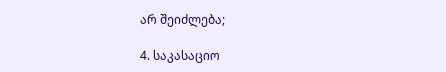არ შეიძლება;

4. საკასაციო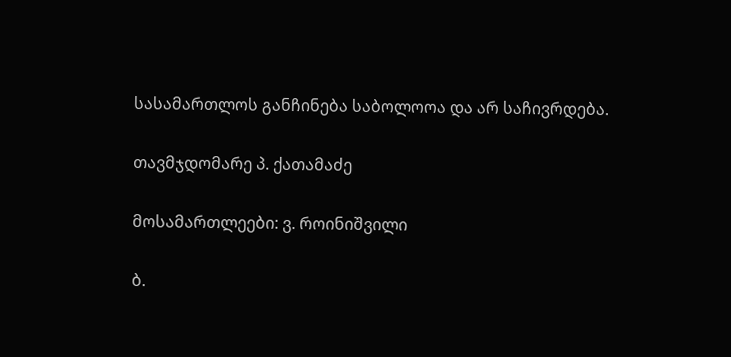სასამართლოს განჩინება საბოლოოა და არ საჩივრდება.

თავმჯდომარე პ. ქათამაძე

მოსამართლეები: ვ. როინიშვილი

ბ.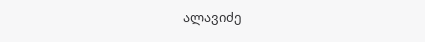ალავიძე